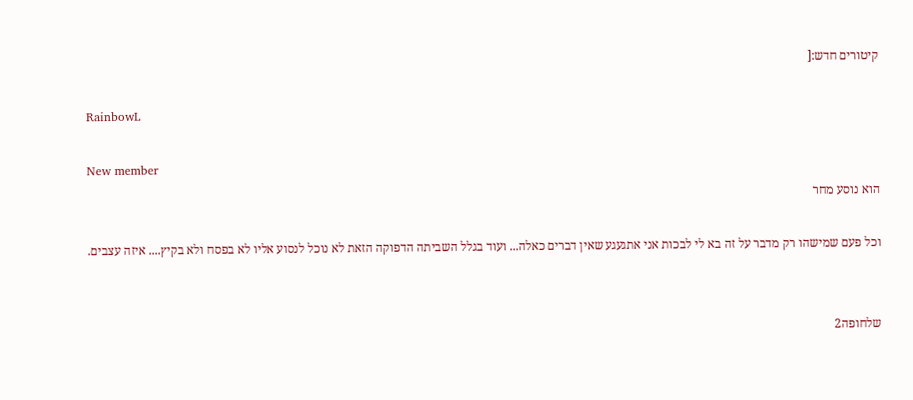קיטורים חדש:[

RainbowL

New member
הוא נוסע מחר

וכל פעם שמישהו רק מדבר על זה בא לי לבכות אני אתגעגע שאין דברים כאלה... ועוד בגלל השביתה הדפוקה הזאת לא נוכל לנסוע אליו לא בפסח ולא בקיץ.... איזה עצבים.


שלחופה2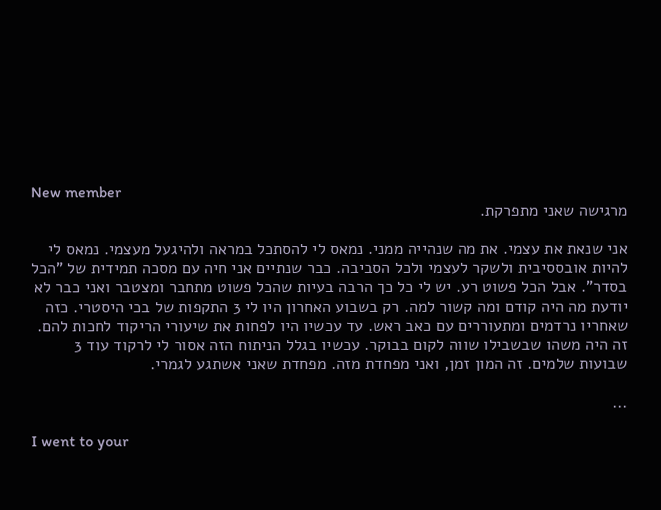New member
מרגישה שאני מתפרקת.

אני שנאת את עצמי. את מה שנהייה ממני. נמאס לי להסתכל במראה ולהיגעל מעצמי. נמאס לי להיות אובססיבית ולשקר לעצמי ולכל הסביבה. כבר שנתיים אני חיה עם מסכה תמידית של "הכל בסדר". אבל הכל פשוט רע. יש לי כל כך הרבה בעיות שהכל פשוט מתחבר ומצטבר ואני כבר לא יודעת מה היה קודם ומה קשור למה. רק בשבוע האחרון היו לי 3 התקפות של בכי היסטרי. כזה שאחריו נרדמים ומתעוררים עם כאב ראש. עד עכשיו היו לפחות את שיעורי הריקוד לחכות להם. זה היה משהו שבשבילו שווה לקום בבוקר. עכשיו בגלל הניתוח הזה אסור לי לרקוד עוד 3 שבועות שלמים. זה המון זמן, ואני מפחדת מזה. מפחדת שאני אשתגע לגמרי.

...

I went to your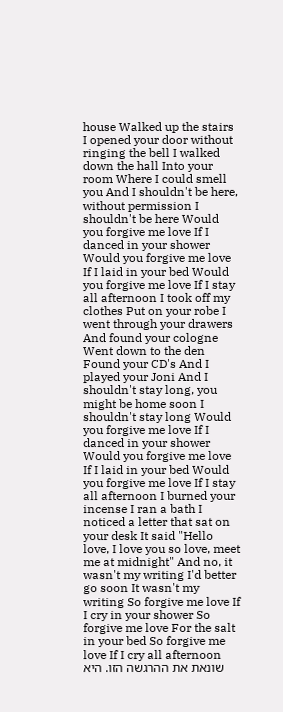house Walked up the stairs I opened your door without ringing the bell I walked down the hall Into your room Where I could smell you And I shouldn't be here, without permission I shouldn't be here Would you forgive me love If I danced in your shower Would you forgive me love If I laid in your bed Would you forgive me love If I stay all afternoon I took off my clothes Put on your robe I went through your drawers And found your cologne Went down to the den Found your CD's And I played your Joni And I shouldn't stay long, you might be home soon I shouldn't stay long Would you forgive me love If I danced in your shower Would you forgive me love If I laid in your bed Would you forgive me love If I stay all afternoon I burned your incense I ran a bath I noticed a letter that sat on your desk It said "Hello love, I love you so love, meet me at midnight" And no, it wasn't my writing I'd better go soon It wasn't my writing So forgive me love If I cry in your shower So forgive me love For the salt in your bed So forgive me love If I cry all afternoon שונאת את ההרגשה הזו. היא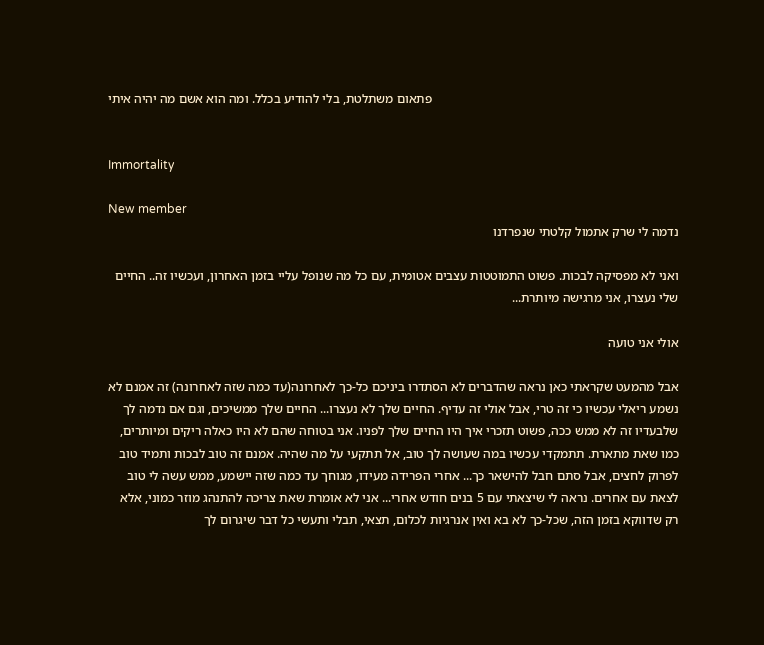פתאום משתלטת, בלי להודיע בכלל. ומה הוא אשם מה יהיה איתי


Immortality

New member
נדמה לי שרק אתמול קלטתי שנפרדנו

ואני לא מפסיקה לבכות. פשוט התמוטטות עצבים אטומית, עם כל מה שנופל עליי בזמן האחרון, ועכשיו זה.. החיים שלי נעצרו, אני מרגישה מיותרת...

אולי אני טועה

אבל מהמעט שקראתי כאן נראה שהדברים לא הסתדרו ביניכם כל-כך לאחרונה(עד כמה שזה לאחרונה) זה אמנם לא נשמע ריאלי עכשיו כי זה טרי, אבל אולי זה עדיף. החיים שלך לא נעצרו... החיים שלך ממשיכים, וגם אם נדמה לך שלבעדיו זה לא ממש ככה, פשוט תזכרי איך היו החיים שלך לפניו. אני בטוחה שהם לא היו כאלה ריקים ומיותרים, כמו שאת מתארת. תתמקדי עכשיו במה שעושה לך טוב, אל תתקעי על מה שהיה. אמנם זה טוב לבכות ותמיד טוב לפרוק לחצים, אבל סתם חבל להישאר כך... אחרי הפרידה מעידו, מגוחך עד כמה שזה יישמע, ממש עשה לי טוב לצאת עם אחרים. נראה לי שיצאתי עם 5 בנים חודש אחרי... אני לא אומרת שאת צריכה להתנהג מוזר כמוני, אלא רק שדווקא בזמן הזה, שכל-כך לא בא ואין אנרגיות לכלום, תצאי, תבלי ותעשי כל דבר שיגרום לך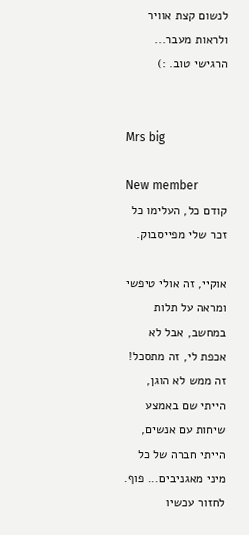לנשום קצת אוויר ולראות מעבר... הרגישי טוב. :)


Mrs big

New member
קודם כל, העלימו כל זכר שלי מפייסבוק.

אוקיי, זה אולי טיפשי ומראה על תלות במחשב, אבל לא אכפת לי, זה מתסכל! זה ממש לא הוגן, הייתי שם באמצע שיחות עם אנשים, הייתי חברה של כל מיני מאגניבים... פוף. לחזור עכשיו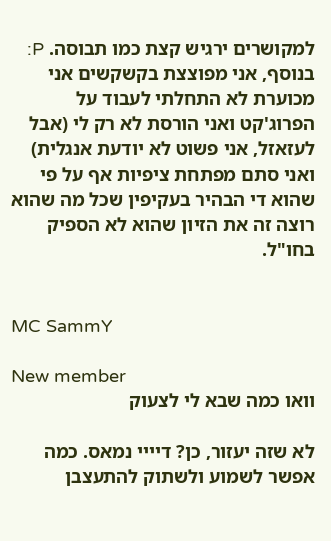למקושרים ירגיש קצת כמו תבוסה. P: בנוסף, אני מפוצצת בקשקשים אני מכוערת לא התחלתי לעבוד על הפרוג'קט ואני הורסת לא רק לי (אבל לעזאזל, אני פשוט לא יודעת אנגלית) ואני סתם מפתחת ציפיות אף על פי שהוא די הבהיר בעקיפין שכל מה שהוא רוצה זה את הזיון שהוא לא הספיק בחו"ל.


MC SammY

New member
וואו כמה שבא לי לצעוק

לא שזה יעזור, כן? דיייי נמאס. כמה אפשר לשמוע ולשתוק להתעצבן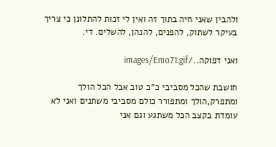ולהבין שאני חיה בתוך זה ואין לי זכות להתלונן כי צריך בעיקר לשתוק, להפנים, להנהן, להשלים. די.

ואני דפוקה../images/Emo71.gif

חושבת שהכל מסביבי כ"כ טוב אבל הכל הולך ומתפרק,הולך ומתפורר כולם מסביבי משתנים ואני לא עומדת בקצב הכל משתגע וגם אני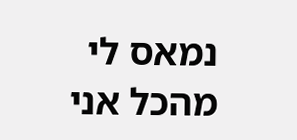נמאס לי מהכל אני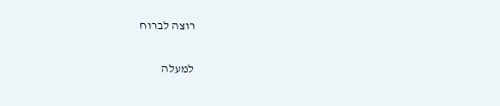רוצה לברוח

למעלה